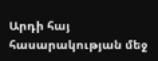Արդի հայ հասարակության մեջ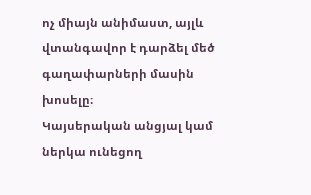ոչ միայն անիմաստ, այլև վտանգավոր է դարձել մեծ գաղափարների մասին խոսելը։
Կայսերական անցյալ կամ ներկա ունեցող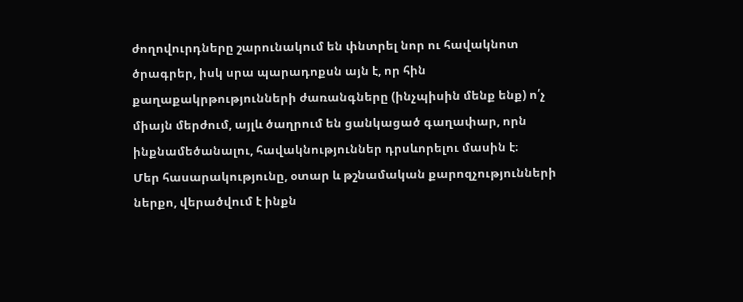ժողովուրդները շարունակում են փնտրել նոր ու հավակնոտ ծրագրեր, իսկ սրա պարադոքսն այն է, որ հին քաղաքակրթությունների ժառանգները (ինչպիսին մենք ենք) ո՛չ միայն մերժում, այլև ծաղրում են ցանկացած գաղափար, որն ինքնամեծանալու, հավակնություններ դրսևորելու մասին է։
Մեր հասարակությունը, օտար և թշնամական քարոզչությունների ներքո, վերածվում է ինքն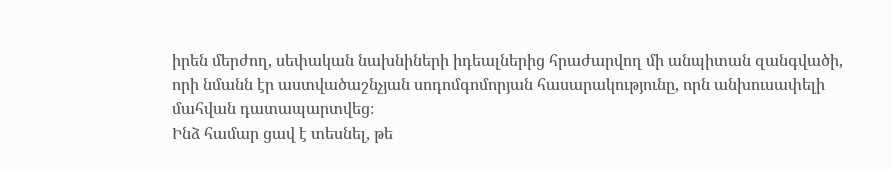իրեն մերժող, սեփական նախնիների իդեալներից հրաժարվող մի անպիտան զանգվածի, որի նմանն էր աստվածաշնչյան սոդոմգոմորյան հասարակությունը, որն անխուսափելի մահվան դատապարտվեց։
Ինձ համար ցավ է տեսնել, թե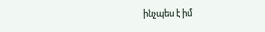ինչպես է իմ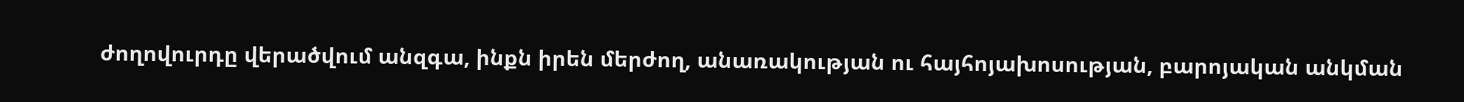ժողովուրդը վերածվում անզգա, ինքն իրեն մերժող, անառակության ու հայհոյախոսության, բարոյական անկման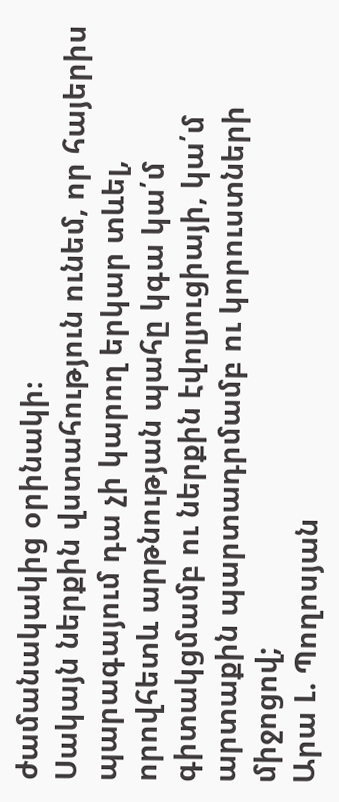ժամանակակից օրինակի։
Սակայն ներքին վստահություն ունեմ, որ հայերիս պարագայում դա չի կարող երկար տևել, որովհետև արթնության պահը կգա կա՛մ գիտակցմամբ ու ներքին էվոլյուցիայի, կա՛մ արտաքին պարտադրմամբ ու կորուստների միջոցով;
Արա Լ. Պողոսյան